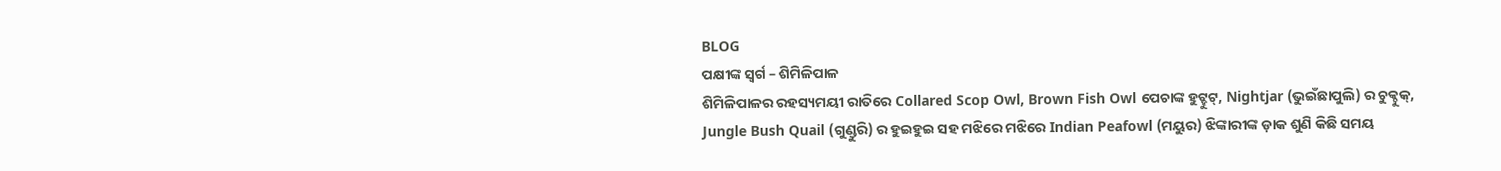BLOG
ପକ୍ଷୀଙ୍କ ସ୍ୱର୍ଗ – ଶିମିଳିପାଳ
ଶିମିଳିପାଳର ରହସ୍ୟମୟୀ ରାତିରେ Collared Scop Owl, Brown Fish Owl ପେଚାଙ୍କ ହୁଟ୍ହୁଟ୍, Nightjar (ଭୁଇଁଛାପୁଲି) ର ଚୁକ୍ଚୁକ୍, Jungle Bush Quail (ଗୁଣ୍ଡୁରି) ର ହୁଇହୁଇ ସହ ମଝିରେ ମଝିରେ Indian Peafowl (ମୟୁର) ଝିଙ୍କାରୀଙ୍କ ଡ଼ାକ ଶୁଣି କିଛି ସମୟ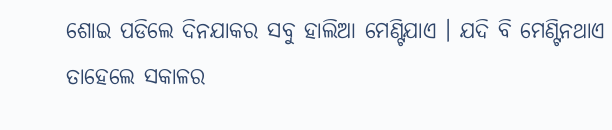ଶୋଇ ପଡିଲେ ଦିନଯାକର ସବୁ ହାଲିଆ ମେଣ୍ଟିଯାଏ । ଯଦି ବି ମେଣ୍ଟିନଥାଏ ତାହେଲେ ସକାଳର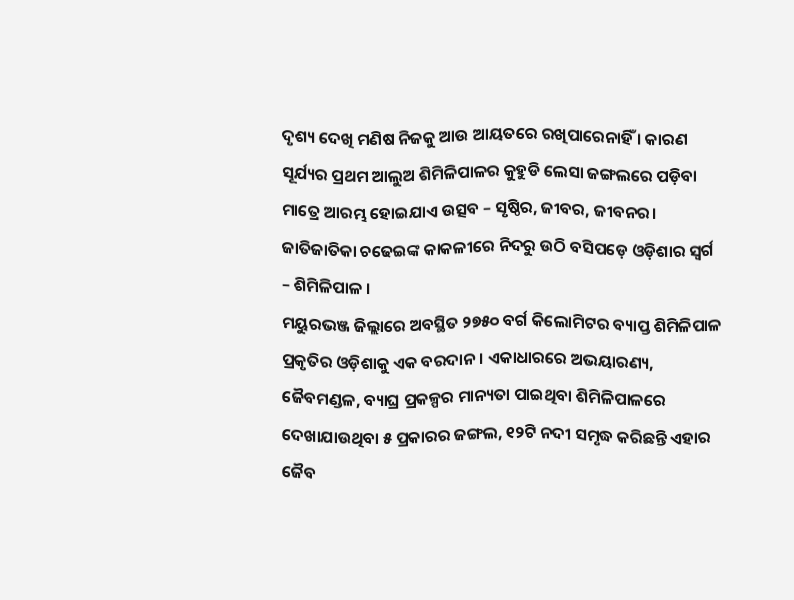ଦୃଶ୍ୟ ଦେଖି ମଣିଷ ନିଜକୁ ଆଉ ଆୟତରେ ରଖିପାରେନାହିଁ । କାରଣ ସୂର୍ଯ୍ୟର ପ୍ରଥମ ଆଲୁଅ ଶିମିଳିପାଳର କୁହୁଡି ଲେସା ଜଙ୍ଗଲରେ ପଡ଼ିବା ମାତ୍ରେ ଆରମ୍ଭ ହୋଇଯାଏ ଉତ୍ସବ – ସୃଷ୍ଠିର, ଜୀବର, ଜୀବନର। ଜାତିଜାତିକା ଚଢେଇଙ୍କ କାକଳୀରେ ନିଦରୁ ଉଠି ବସିପଡ଼େ ଓଡ଼ିଶାର ସ୍ୱର୍ଗ – ଶିମିଳିପାଳ ।
ମୟୁରଭଞ୍ଜ ଜିଲ୍ଲାରେ ଅବସ୍ଥିତ ୨୭୫୦ ବର୍ଗ କିଲୋମିଟର ବ୍ୟାପ୍ତ ଶିମିଳିପାଳ ପ୍ରକୃତିର ଓଡ଼ିଶାକୁ ଏକ ବରଦାନ । ଏକାଧାରରେ ଅଭୟାରଣ୍ୟ, ଜୈବମଣ୍ଡଳ, ବ୍ୟାଘ୍ର ପ୍ରକଳ୍ପର ମାନ୍ୟତା ପାଇଥିବା ଶିମିଳିପାଳରେ ଦେଖାଯାଉଥିବା ୫ ପ୍ରକାରର ଜଙ୍ଗଲ, ୧୨ଟି ନଦୀ ସମୃଦ୍ଧ କରିଛନ୍ତି ଏହାର ଜୈବ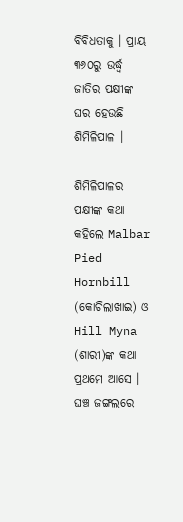ବିବିଧତାକୁ । ପ୍ରାୟ ୩୬୦ରୁ ଉର୍ଦ୍ଧ୍ୱ ଜାତିର ପକ୍ଷୀଙ୍କ ଘର ହେଉଛି ଶିମିଳିପାଳ ।

ଶିମିଳିପାଳର ପକ୍ଷୀଙ୍କ କଥା କହିଲେ Malbar Pied Hornbill (କୋଚିଲାଖାଇ) ଓ Hill Myna (ଶାରୀ)ଙ୍କ କଥା ପ୍ରଥମେ ଆସେ । ଘଞ୍ଚ ଜଙ୍ଗଲରେ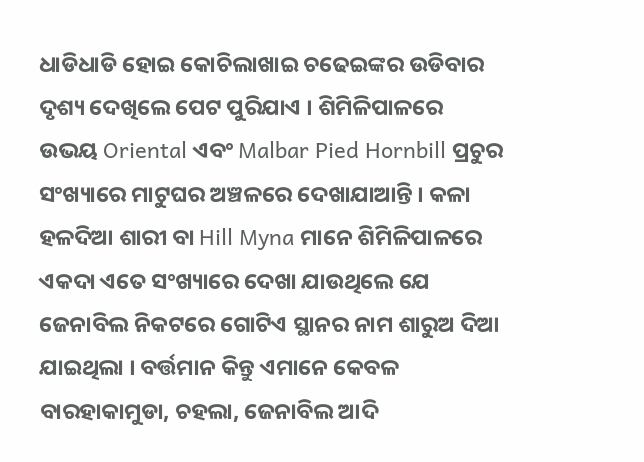ଧାଡିଧାଡି ହୋଇ କୋଚିଲାଖାଇ ଚଢେଇଙ୍କର ଉଡିବାର ଦୃଶ୍ୟ ଦେଖିଲେ ପେଟ ପୁରିଯାଏ । ଶିମିଳିପାଳରେ ଉଭୟ Oriental ଏବଂ Malbar Pied Hornbill ପ୍ରଚୁର ସଂଖ୍ୟାରେ ମାଟୁଘର ଅଞ୍ଚଳରେ ଦେଖାଯାଆନ୍ତି । କଳା ହଳଦିଆ ଶାରୀ ବା Hill Myna ମାନେ ଶିମିଳିପାଳରେ ଏକଦା ଏତେ ସଂଖ୍ୟାରେ ଦେଖା ଯାଉଥିଲେ ଯେ ଜେନାବିଲ ନିକଟରେ ଗୋଟିଏ ସ୍ଥାନର ନାମ ଶାରୁଅ ଦିଆ ଯାଇଥିଲା । ବର୍ତ୍ତମାନ କିନ୍ତୁ ଏମାନେ କେବଳ ବାରହାକାମୁଡା, ଚହଲା, ଜେନାବିଲ ଆଦି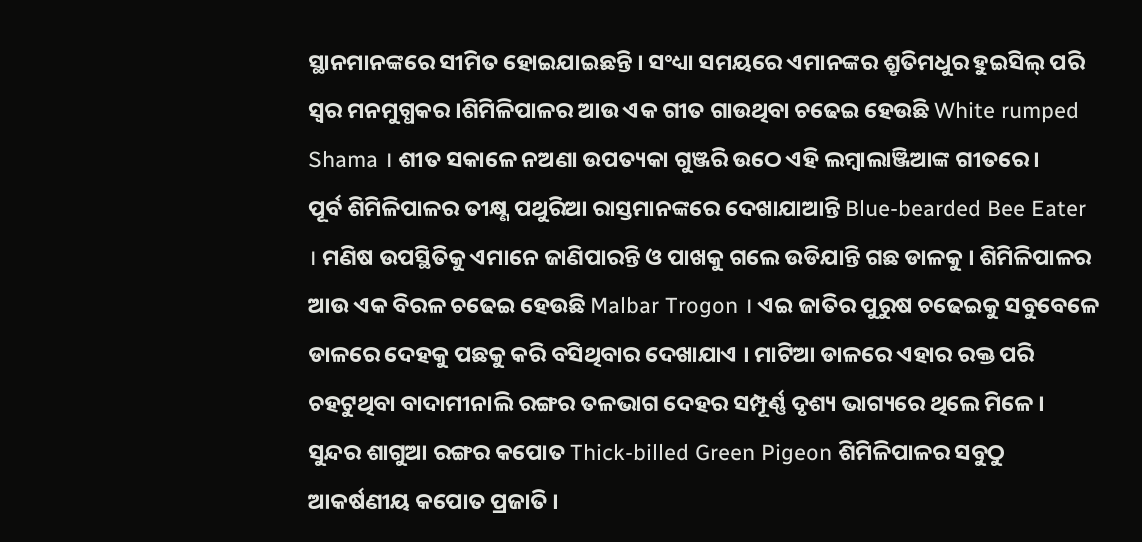ସ୍ଥାନମାନଙ୍କରେ ସୀମିତ ହୋଇଯାଇଛନ୍ତି । ସଂଧ୍ୟା ସମୟରେ ଏମାନଙ୍କର ଶ୍ରୃତିମଧୁର ହୁଇସିଲ୍ ପରି ସ୍ୱର ମନମୁଗ୍ଧକର ।ଶିମିଳିପାଳର ଆଉ ଏକ ଗୀତ ଗାଉଥିବା ଚଢେଇ ହେଉଛି White rumped Shama । ଶୀତ ସକାଳେ ନଅଣା ଉପତ୍ୟକା ଗୁଞ୍ଜରି ଉଠେ ଏହି ଲମ୍ବାଲାଞ୍ଜିଆଙ୍କ ଗୀତରେ ।
ପୂର୍ବ ଶିମିଳିପାଳର ତୀକ୍ଷ୍ଣ ପଥୁରିଆ ରାସ୍ତମାନଙ୍କରେ ଦେଖାଯାଆନ୍ତି Blue-bearded Bee Eater । ମଣିଷ ଉପସ୍ଥିତିକୁ ଏମାନେ ଜାଣିପାରନ୍ତି ଓ ପାଖକୁ ଗଲେ ଉଡିଯାନ୍ତି ଗଛ ଡାଳକୁ । ଶିମିଳିପାଳର ଆଉ ଏକ ବିରଳ ଚଢେଇ ହେଉଛି Malbar Trogon । ଏଇ ଜାତିର ପୁରୁଷ ଚଢେଇକୁ ସବୁବେଳେ ଡାଳରେ ଦେହକୁ ପଛକୁ କରି ବସିଥିବାର ଦେଖାଯାଏ । ମାଟିଆ ଡାଳରେ ଏହାର ରକ୍ତ ପରି ଚହଟୁଥିବା ବାଦାମୀନାଲି ରଙ୍ଗର ତଳଭାଗ ଦେହର ସମ୍ପୂର୍ଣ୍ଣ ଦୃଶ୍ୟ ଭାଗ୍ୟରେ ଥିଲେ ମିଳେ । ସୁନ୍ଦର ଶାଗୁଆ ରଙ୍ଗର କପୋତ Thick-billed Green Pigeon ଶିମିଳିପାଳର ସବୁଠୁ ଆକର୍ଷଣୀୟ କପୋତ ପ୍ରଜାତି ।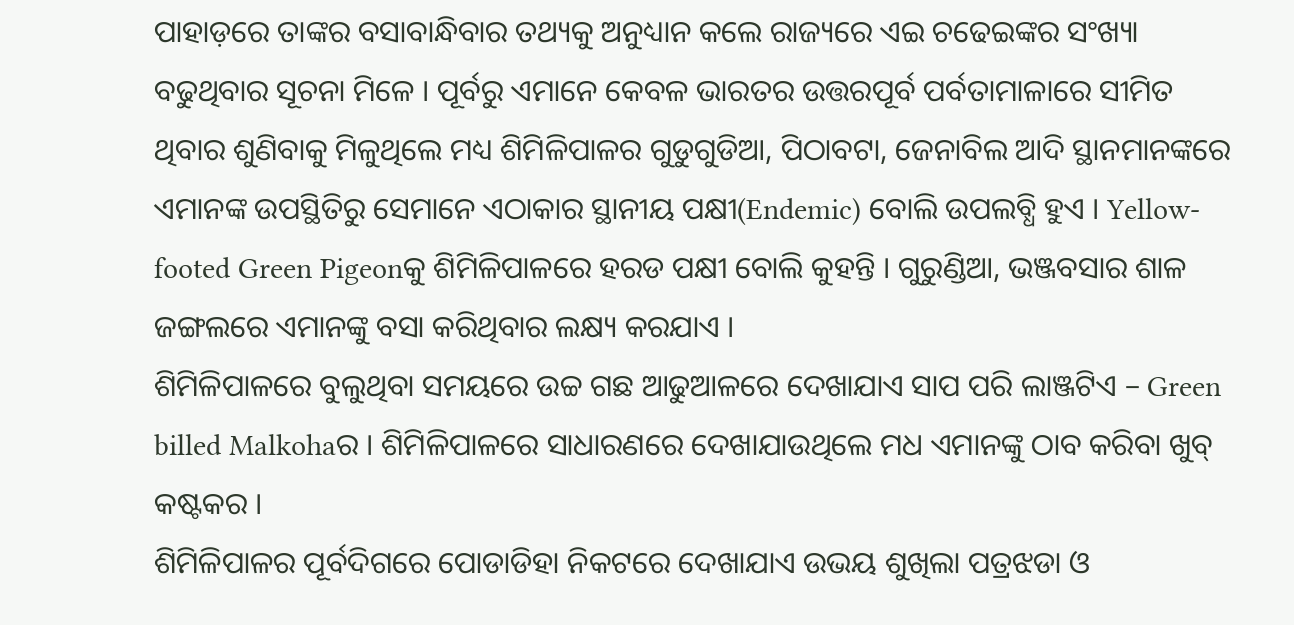ପାହାଡ଼ରେ ତାଙ୍କର ବସାବାନ୍ଧିବାର ତଥ୍ୟକୁ ଅନୁଧ୍ୟାନ କଲେ ରାଜ୍ୟରେ ଏଇ ଚଢେଇଙ୍କର ସଂଖ୍ୟା ବଢୁଥିବାର ସୂଚନା ମିଳେ । ପୂର୍ବରୁ ଏମାନେ କେବଳ ଭାରତର ଉତ୍ତରପୂର୍ବ ପର୍ବତାମାଳାରେ ସୀମିତ ଥିବାର ଶୁଣିବାକୁ ମିଳୁଥିଲେ ମଧ୍ୟ ଶିମିଳିପାଳର ଗୁଡୁଗୁଡିଆ, ପିଠାବଟା, ଜେନାବିଲ ଆଦି ସ୍ଥାନମାନଙ୍କରେ ଏମାନଙ୍କ ଉପସ୍ଥିତିରୁ ସେମାନେ ଏଠାକାର ସ୍ଥାନୀୟ ପକ୍ଷୀ(Endemic) ବୋଲି ଉପଲବ୍ଧି ହୁଏ । Yellow-footed Green Pigeonକୁ ଶିମିଳିପାଳରେ ହରଡ ପକ୍ଷୀ ବୋଲି କୁହନ୍ତି । ଗୁରୁଣ୍ଡିଆ, ଭଞ୍ଜବସାର ଶାଳ ଜଙ୍ଗଲରେ ଏମାନଙ୍କୁ ବସା କରିଥିବାର ଲକ୍ଷ୍ୟ କରଯାଏ ।
ଶିମିଳିପାଳରେ ବୁଲୁଥିବା ସମୟରେ ଉଚ୍ଚ ଗଛ ଆଢୁଆଳରେ ଦେଖାଯାଏ ସାପ ପରି ଲାଞ୍ଜଟିଏ – Green billed Malkohaର । ଶିମିଳିପାଳରେ ସାଧାରଣରେ ଦେଖାଯାଉଥିଲେ ମଧ ଏମାନଙ୍କୁ ଠାବ କରିବା ଖୁବ୍ କଷ୍ଟକର ।
ଶିମିଳିପାଳର ପୂର୍ବଦିଗରେ ପୋଡାଡିହା ନିକଟରେ ଦେଖାଯାଏ ଉଭୟ ଶୁଖିଲା ପତ୍ରଝଡା ଓ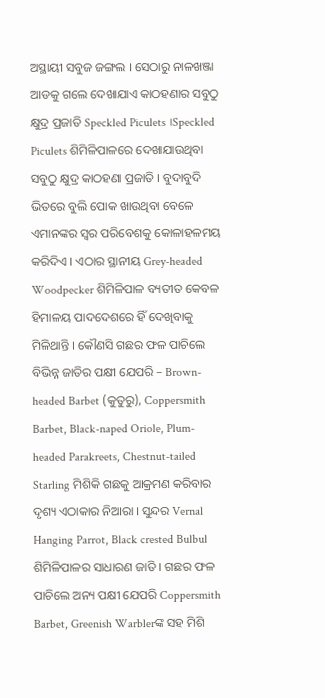ଅସ୍ଥାୟୀ ସବୁଜ ଜଙ୍ଗଲ । ସେଠାରୁ ନାଳଖଞ୍ଜା ଆଡକୁ ଗଲେ ଦେଖାଯାଏ କାଠହଣାର ସବୁଠୁ କ୍ଷୁଦ୍ର ପ୍ରଜାତି Speckled Piculets ।Speckled Piculets ଶିମିଳିପାଳରେ ଦେଖାଯାଉଥିବା ସବୁଠୁ କ୍ଷୁଦ୍ର କାଠହଣା ପ୍ରଜାତି । ବୁଦାବୁଦି ଭିତରେ ବୁଲି ପୋକ ଖାଉଥିବା ବେଳେ ଏମାନଙ୍କର ସ୍ୱର ପରିବେଶକୁ କୋଳାହଳମୟ କରିଦିଏ । ଏଠାର ସ୍ଥାନୀୟ Grey-headed Woodpecker ଶିମିଳିପାଳ ବ୍ୟତୀତ କେବଳ ହିମାଳୟ ପାଦଦେଶରେ ହିଁ ଦେଖିବାକୁ ମିଳିଥାନ୍ତି । କୌଣସି ଗଛର ଫଳ ପାଚିଲେ ବିଭିନ୍ନ ଜାତିର ପକ୍ଷୀ ଯେପରି – Brown-headed Barbet (କୁତୁରୁ), Coppersmith Barbet, Black-naped Oriole, Plum-headed Parakreets, Chestnut-tailed Starling ମିଶିକି ଗଛକୁ ଆକ୍ରମଣ କରିବାର ଦୃଶ୍ୟ ଏଠାକାର ନିଆରା । ସୁନ୍ଦର Vernal Hanging Parrot, Black crested Bulbul ଶିମିଳିପାଳର ସାଧାରଣ ଜାତି । ଗଛର ଫଳ ପାଚିଲେ ଅନ୍ୟ ପକ୍ଷୀ ଯେପରି Coppersmith Barbet, Greenish Warblerଙ୍କ ସହ ମିଶି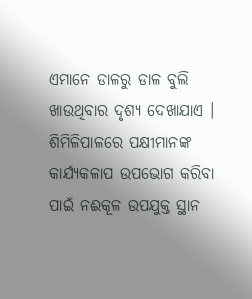ଏମାନେ ଡାଳରୁ ଡାଳ ବୁଲି ଖାଉଥିବାର ଦୃଶ୍ୟ ଦେଖାଯାଏ ।
ଶିମିଳିପାଳରେ ପକ୍ଷୀମାନଙ୍କ କାର୍ଯ୍ୟକଳାପ ଉପଭୋଗ କରିବା ପାଇଁ ନଈକୂଳ ଉପଯୁକ୍ତ ସ୍ଥାନ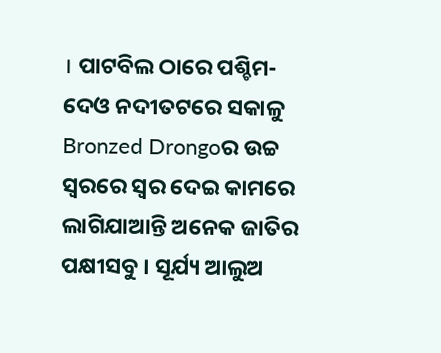। ପାଟବିଲ ଠାରେ ପଶ୍ଚିମ-ଦେଓ ନଦୀତଟରେ ସକାଳୁ Bronzed Drongoର ଉଚ୍ଚ ସ୍ୱରରେ ସ୍ୱର ଦେଇ କାମରେ ଲାଗିଯାଆନ୍ତି ଅନେକ ଜାତିର ପକ୍ଷୀସବୁ । ସୂର୍ଯ୍ୟ ଆଲୁଅ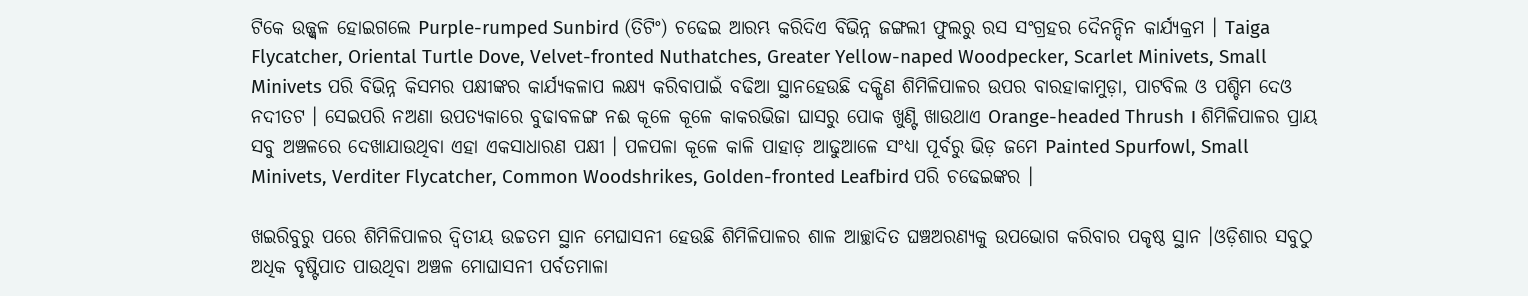ଟିକେ ଉଜ୍ଜ୍ୱଳ ହୋଇଗଲେ Purple-rumped Sunbird (ତିଟିଂ) ଚଢେଇ ଆରମ୍ଭ କରିଦିଏ ବିଭିନ୍ନ ଜଙ୍ଗଲୀ ଫୁଲରୁ ରସ ସଂଗ୍ରହର ଦୈନନ୍ଦିନ କାର୍ଯ୍ୟକ୍ରମ । Taiga Flycatcher, Oriental Turtle Dove, Velvet-fronted Nuthatches, Greater Yellow-naped Woodpecker, Scarlet Minivets, Small Minivets ପରି ବିଭିନ୍ନ କିସମର ପକ୍ଷୀଙ୍କର କାର୍ଯ୍ୟକଳାପ ଲକ୍ଷ୍ୟ କରିବାପାଇଁ ବଢିଆ ସ୍ଥାନହେଉଛି ଦକ୍ଷିଣ ଶିମିଳିପାଳର ଉପର ବାରହାକାମୁଡ଼ା, ପାଟବିଲ ଓ ପଶ୍ଚିମ ଦେଓ ନଦୀତଟ । ସେଇପରି ନଅଣା ଉପତ୍ୟକାରେ ବୁଢାବଳଙ୍ଗ ନଈ କୂଳେ କୂଳେ କାକରଭିଜା ଘାସରୁ ପୋକ ଖୁଣ୍ଟି ଖାଉଥାଏ Orange-headed Thrush । ଶିମିଳିପାଳର ପ୍ରାୟ ସବୁ ଅଞ୍ଚଳରେ ଦେଖାଯାଉଥିବା ଏହା ଏକସାଧାରଣ ପକ୍ଷୀ । ପଳପଳା କୂଳେ କାଳି ପାହାଡ଼ ଆଢୁଆଳେ ସଂଧ୍ୟା ପୂର୍ବରୁ ଭିଡ଼ ଜମେ Painted Spurfowl, Small Minivets, Verditer Flycatcher, Common Woodshrikes, Golden-fronted Leafbird ପରି ଚଢେଇଙ୍କର ।

ଖଇରିବୁରୁ ପରେ ଶିମିଳିପାଳର ଦ୍ୱିତୀୟ ଉଚ୍ଚତମ ସ୍ଥାନ ମେଘାସନୀ ହେଉଛି ଶିମିଳିପାଳର ଶାଳ ଆଚ୍ଛାଦିତ ଘଞ୍ଚଅରଣ୍ୟକୁ ଉପଭୋଗ କରିବାର ପକୃଷ୍ଠ ସ୍ଥାନ ।ଓଡ଼ିଶାର ସବୁଠୁ ଅଧିକ ବୃଷ୍ଟିପାତ ପାଉଥିବା ଅଞ୍ଚଳ ମୋଘାସନୀ ପର୍ବତମାଳା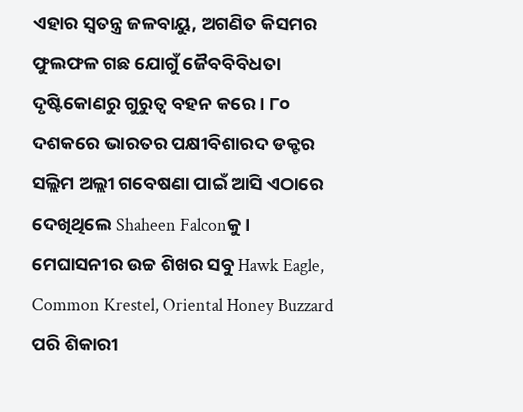ଏହାର ସ୍ୱତନ୍ତ୍ର ଜଳବାୟୁ, ଅଗଣିତ କିସମର ଫୁଲଫଳ ଗଛ ଯୋଗୁଁ ଜୈବବିବିଧତା ଦୃଷ୍ଟିକୋଣରୁ ଗୁରୁତ୍ୱ ବହନ କରେ । ୮୦ ଦଶକରେ ଭାରତର ପକ୍ଷୀବିଶାରଦ ଡକ୍ଟର ସଲ୍ଲିମ ଅଲ୍ଲୀ ଗବେଷଣା ପାଇଁ ଆସି ଏଠାରେ ଦେଖିଥିଲେ Shaheen Falconକୁ । ମେଘାସନୀର ଉଚ୍ଚ ଶିଖର ସବୁ Hawk Eagle, Common Krestel, Oriental Honey Buzzard ପରି ଶିକାରୀ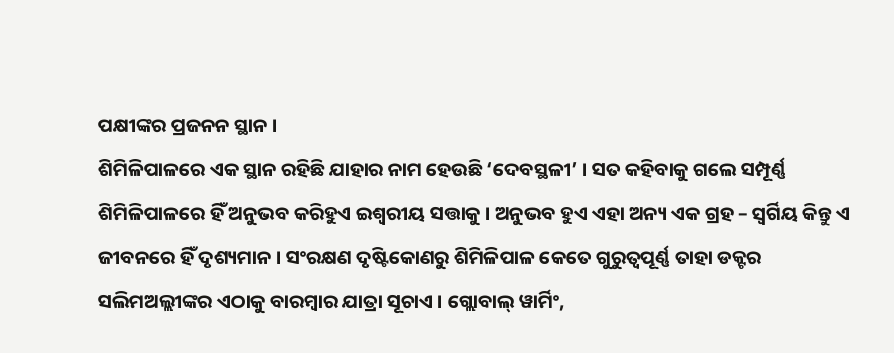ପକ୍ଷୀଙ୍କର ପ୍ରଜନନ ସ୍ଥାନ ।
ଶିମିଳିପାଳରେ ଏକ ସ୍ଥାନ ରହିଛି ଯାହାର ନାମ ହେଉଛି ‘ଦେବସ୍ଥଳୀ’ । ସତ କହିବାକୁ ଗଲେ ସମ୍ପୂର୍ଣ୍ଣ ଶିମିଳିପାଳରେ ହିଁ ଅନୁଭବ କରିହୁଏ ଇଶ୍ୱରୀୟ ସତ୍ତାକୁ । ଅନୁଭବ ହୁଏ ଏହା ଅନ୍ୟ ଏକ ଗ୍ରହ – ସ୍ୱର୍ଗିୟ କିନ୍ତୁ ଏ ଜୀବନରେ ହିଁ ଦୃଶ୍ୟମାନ । ସଂରକ୍ଷଣ ଦୃଷ୍ଟିକୋଣରୁ ଶିମିଳିପାଳ କେତେ ଗୁରୁତ୍ୱପୂର୍ଣ୍ଣ ତାହା ଡକ୍ଟର ସଲିମଅଲ୍ଲୀଙ୍କର ଏଠାକୁ ବାରମ୍ବାର ଯାତ୍ରା ସୂଚାଏ । ଗ୍ଲୋବାଲ୍ ୱାର୍ମିଂ,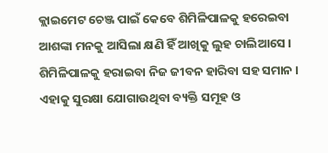କ୍ଲାଇମେଟ ଚେଞ୍ଜ ପାଇଁ କେବେ ଶିମିଳିପାଳକୁ ହରେଇବା ଆଶଙ୍କା ମନକୁ ଆସିଲା କ୍ଷଣି ହିଁ ଆଖିକୁ ଲୁହ ଚାଲିଆସେ । ଶିମିଳିପାଳକୁ ହରାଇବା ନିଜ ଜୀବନ ହାରିବା ସହ ସମାନ । ଏହାକୁ ସୁରକ୍ଷା ଯୋଗାଉଥିବା ବ୍ୟକ୍ତି ସମୂହ ଓ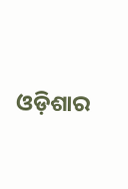ଓଡ଼ିଶାର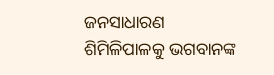ଜନସାଧାରଣ ଶିମିଳିପାଳକୁ ଭଗବାନଙ୍କ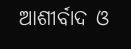ଆଶୀର୍ବାଦ ଓ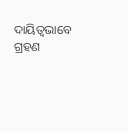ଦାୟିତ୍ୱଭାବେ ଗ୍ରହଣ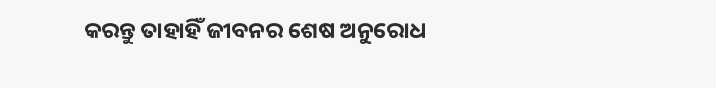କରନ୍ତୁ ତାହାହିଁ ଜୀବନର ଶେଷ ଅନୁରୋଧ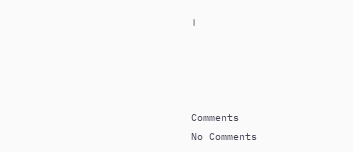।




Comments
No Comments